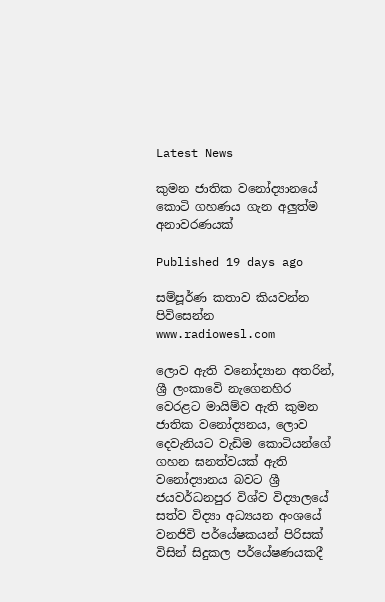Latest News

කුමන ජාතික වනෝද්‍යානයේ කොටි ගහණය ගැන අලුත්ම අනාවරණයක්

Published 19 days ago

සම්පූර්ණ කතාව කියවන්න පිවිසෙන්න www.radiowesl.com

ලොව ඇති වනෝද්‍යාන අතරින්, ශ්‍රී ලංකාවෙි නැගෙනහිර වෙරළට මායිම්ව ඇති කුමන ජාතික වනෝද්‍යනය, ලොව දෙවැනියට වැඩිම කොටියන්ගේ ගහන ඝනත්වයක් ඇති වනෝද්‍යානය බවට ශ්‍රී ජයවර්ධනපුර විශ්ව විද්‍යාලයේ  සත්ව විද්‍යා අධ්‍යයන අංශයේ වනජිවි පර්යේෂකයන් පිරිසක් විසින් සිදුකල පර්යේෂණයකදී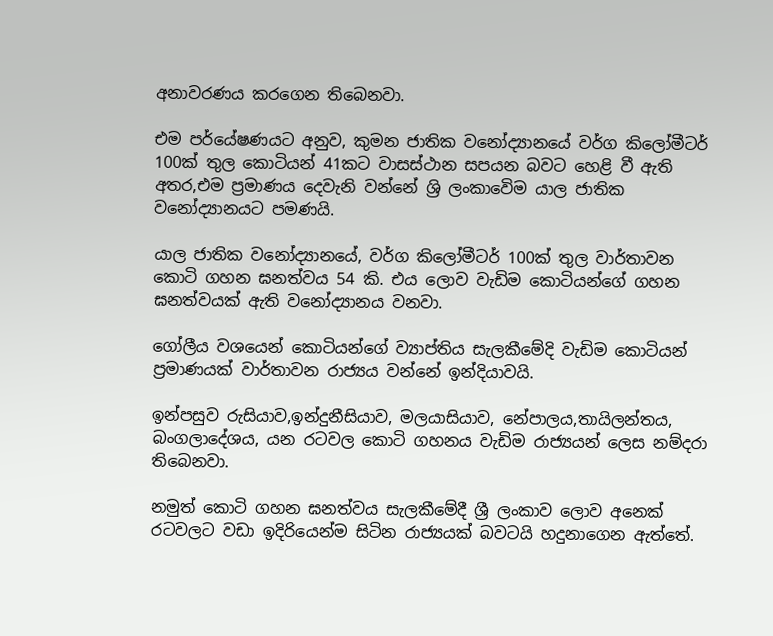අනාවරණය කරගෙන තිබෙනවා.

එම පර්යේෂණයට අනුව, කුමන ජාතික වනෝද්‍යානයේ වර්ග කිලෝමීටර් 100ක් තුල කොටියන් 41කට වාසස්ථාන සපයන බවට හෙළි වී ඇති අතර,එම ප්‍රමාණය දෙවැනි වන්නේ ශ්‍රි ලංකාවෙිම යාල ජාතික වනෝද්‍යානයට පමණයි.

යාල ජාතික වනෝද්‍යානයේ, වර්ග කිලෝමීටර් 100ක් තුල වාර්තාවන කොටි ගහන ඝනත්වය 54 කි. එය ලොව වැඩිම කොටියන්ගේ ගහන ඝනත්වයක් ඇති වනෝද්‍යානය වනවා.

ගෝලීය වශයෙන් කොටියන්ගේ ව්‍යාප්තිය සැලකීමේදි වැඩිම කොටියන් ප්‍රමාණයක් වාර්තාවන රාජ්‍යය වන්නේ ඉන්දියාවයි.

ඉන්පසුව රුසියාව,ඉන්දුනීසියාව, මලයාසියාව, නේපාලය,තායිලන්තය, බංගලාදේශය, යන රටවල කොටි ගහනය වැඩිම රාජ්‍යයන් ලෙස නම්දරා තිබෙනවා.

නමුත් කොටි ගහන ඝනත්වය සැලකීමේදී ශ්‍රී ලංකාව ලොව අනෙක් රටවලට වඩා ඉදිරියෙන්ම සිටින රාජ්‍යයක් බවටයි හදුනාගෙන ඇත්තේ.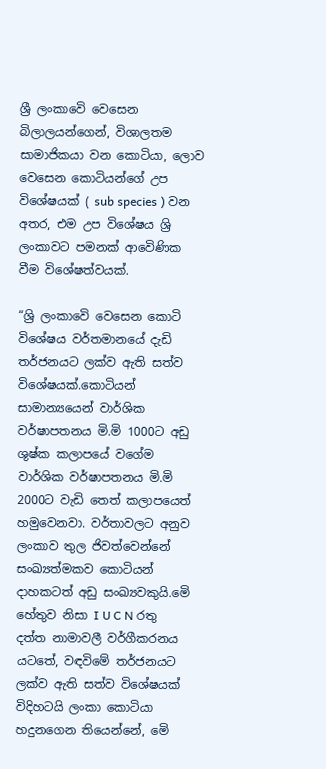ශ්‍රී ලංකාවෙි වෙසෙන බිලාලයන්ගෙන්, විශාලතම සාමාජිකයා වන කොටියා, ලොව වෙසෙන කොටියන්ගේ උප විශේෂයක් ( sub species ) වන අතර, එම උප විශේෂය ශ්‍රි ලංකාවට පමනක් ආවෙිණික වීම විශේෂත්වයක්.

“ශ්‍රි ලංකාවෙි වෙසෙන කොටි විශේෂය වර්තමානයේ දැඩි තර්ජනයට ලක්ව ඇති සත්ව විශේෂයක්.කොටියන් සාමාන්‍යයෙන් වාර්ශික වර්ෂාපතනය මි.මි 1000ට අඩු ශුෂ්ක කලාපයේ වගේම වාර්ශික වර්ෂාපතනය මි.මි 2000ට වැඩි තෙත් කලාපයෙත් හමුවෙනවා. වර්තාවලට අනුව ලංකාව තුල ජිවත්වෙන්නේ සංඛ්‍යත්මකව කොටියන් දාහකටත් අඩු සංඛ්‍යවකුයි.මෙි හේතුව නිසා I U C N රතු දත්ත නාමාවලී වර්ගීකරනය යටතේ, වඳවිමේ තර්ජනයට ලක්ව ඇති සත්ව විශේෂයක් විදිහටයි ලංකා කොටියා හදුනගෙන තියෙන්නේ, මෙි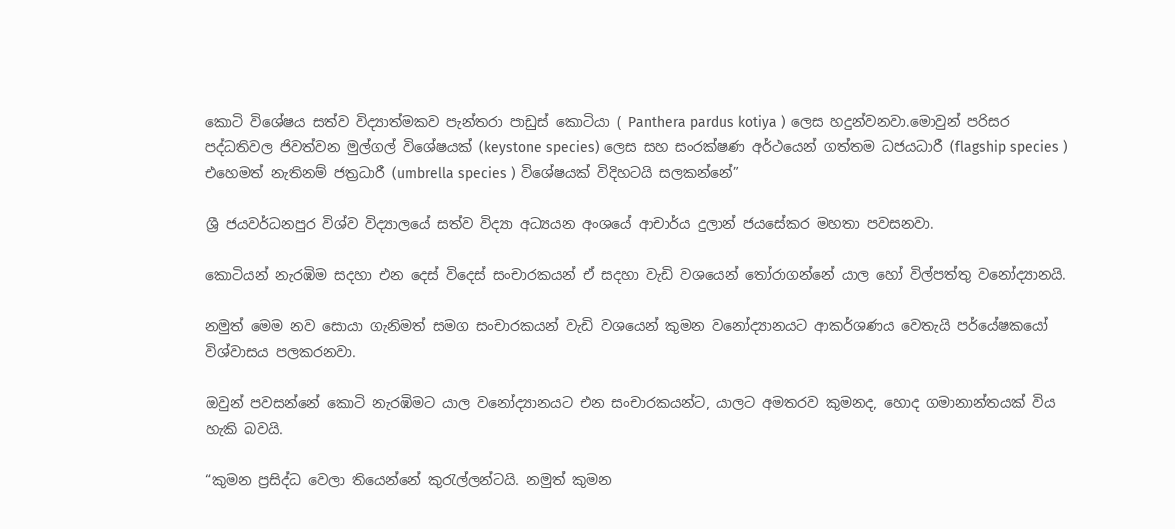කොටි විශේෂය සත්ව විද්‍යාත්මකව පැන්තරා පාඩුස් කොටියා ( Panthera pardus kotiya ) ලෙස හදුන්වනවා.මොවුන් පරිසර පද්ධතිවල ජිවත්වන මුල්ගල් විශේෂයක් (keystone species) ලෙස සහ සංරක්ෂණ අර්ථයෙන් ගත්තම ධජයධාරී (flagship species ) එහෙමත් නැතිනම් ජත්‍රධාරී (umbrella species ) විශේෂයක් විදිහටයි සලකන්නේ”

ශ්‍රී ජයවර්ධනපුර විශ්ව විද්‍යාලයේ සත්ව විද්‍යා අධ්‍යයන අංශයේ ආචාර්ය දුලාන් ජයසේකර මහතා පවසනවා.

කොටියන් නැරඹිම සදහා එන දෙස් විදෙස් සංචාරකයන් ඒ සදහා වැඩි වශයෙන් තෝරාගන්නේ යාල හෝ විල්පත්තු වනෝද්‍යානයි.

නමුත් මෙම නව සොයා ගැනිමත් සමග සංචාරකයන් වැඩි වශයෙන් කුමන වනෝද්‍යානයට ආකර්ශණය වෙතැයි පර්යේෂකයෝ විශ්වාසය පලකරනවා.

ඔවුන් පවසන්නේ කොටි නැරඹිමට යාල වනෝද්‍යානයට එන සංචාරකයන්ට, යාලට අමතරව කුමනද, හොද ගමානාන්තයක් විය හැකි බවයි.

“කුමන ප්‍රසිද්ධ වෙලා තියෙන්නේ කුරැල්ලන්ටයි. නමුත් කුමන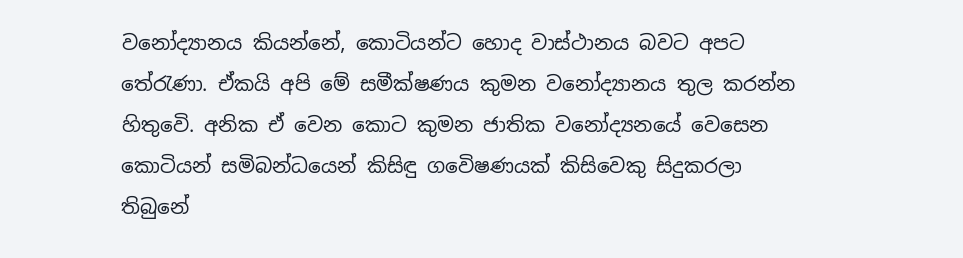වනෝද්‍යානය කියන්නේ, කොටියන්ට හොද වාස්ථානය බවට අපට තේරැණා. ඒකයි අපි මේ සමීක්ෂණය කුමන වනෝද්‍යානය තුල කරන්න හිතුවෙි. අනික ඒ වෙන කොට කුමන ජාතික වනෝද්‍යනයේ වෙසෙන කොටියන් සමිබන්ධයෙන් කිසිඳු ගවෙිෂණයක් කිසිවෙකු සිදුකරලා තිබුනේ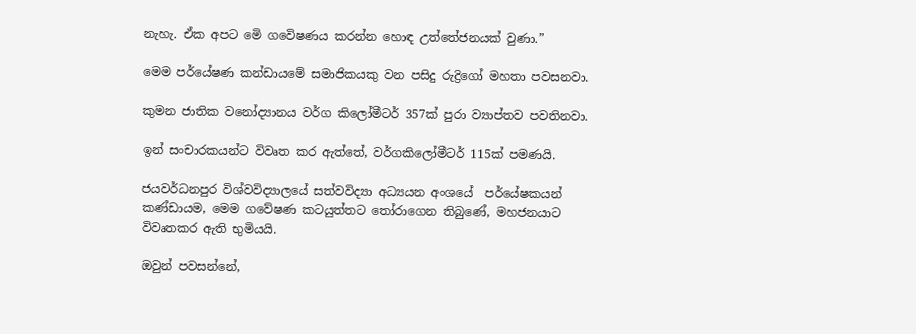නැහැ. ඒක අපට මෙි ගවෙිෂණය කරන්න හොඳ උත්තේජනයක් වුණා.”

මෙම පර්යේෂණ කන්ඩායමේ සමාජිකයකු වන පසිදු රුද්‍රිගෝ මහතා පවසනවා.

කුමන ජාතික වනෝද්‍යානය වර්ග කිලෝමීටර් 357ක් පුරා ව්‍යාප්තව පවතිනවා.

ඉන් සංචාරකයන්ට විවෘත කර ඇත්තේ, වර්ගකිලෝමීටර් 115ක් පමණයි.

ජයවර්ධනපුර විශ්වවිද්‍යාලයේ සත්වවිද්‍යා අධ්‍යයන අංශයේ  පර්යේෂකයන් කණ්ඩායම, මෙම ගවේෂණ කටයුත්තට තෝරාගෙන තිබුණේ, මහජනයාට විවෘතකර ඇති භුමියයි.

ඔවුන් පවසන්නේ,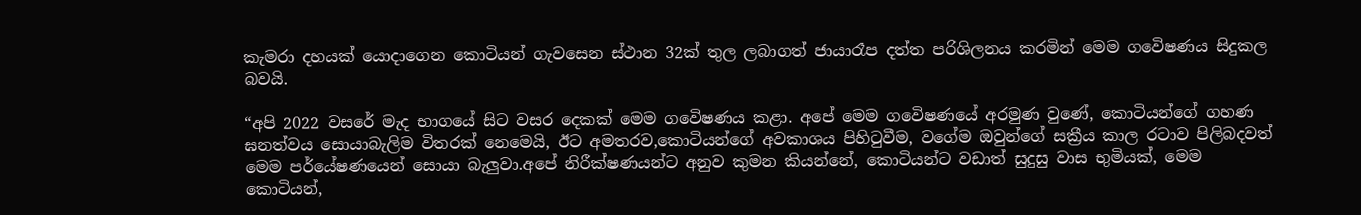කැමරා දහයක් යොදාගෙන කොටියන් ගැවසෙන ස්ථාන 32ක් තුල ලබාගත් ජායාරෑප දත්ත පරිශිලනය කරමින් මෙම ගවෙිෂණය සිදුකල බවයි.

“අපි 2022 වසරේ මැද භාගයේ සිට වසර දෙකක් මෙම ගවෙිෂණය කළා. අපේ මෙම ගවෙිෂණයේ අරමුණ වුණේ, කොටියන්ගේ ගහණ ඝනත්වය සොයාබැලිම විතරක් නෙමෙයි, ඊට අමතරව,කොටියන්ගේ අවකාශය පිහිටුවීම, වගේම ඔවුන්ගේ සක්‍රීය කාල රටාව පිලිබදවත් මෙම පර්යේෂණයෙන් සොයා බැලුවා.අපේ නිරීක්ෂණයන්ට අනුව කුමන කියන්නේ, කොටියන්ට වඩාත් සුදුසු වාස භුමියක්, මෙම කොටියන්,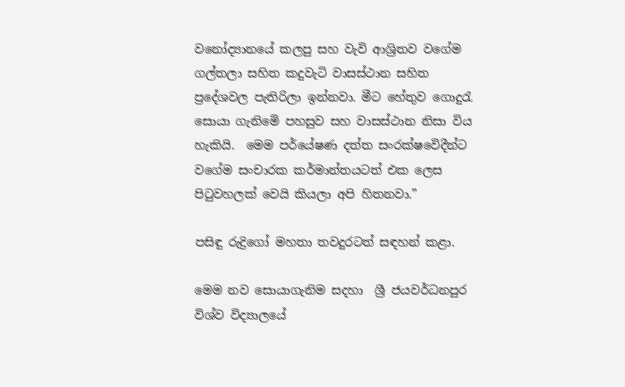වනෝද්‍යානයේ කලපු සහ වැවි ආශ්‍රිතව වගේම ගල්තලා සහිත කදුවැටි වාසස්ථාන සහිත ප්‍රදේශවල පැතිරිලා ඉන්නවා. මීට හේතුව ගොදුරැ සොයා ගැනිමෙි පහසුව සහ වාසස්ථාන නිසා විය හැකියි.  මෙම පර්යේෂණ දත්ත සංරක්ෂවෙිදීන්ට වගේම සංචාරක කර්මාන්තයටත් එක ලෙස පිටුවහලක් වෙයි කියලා අපි හිතනවා.”

පසිඳු රුද්‍රිගෝ මහතා තවදුරටත් සඳහන් කළා.

මෙම නව සොයාගැනිම සදහා  ශ්‍රී ජයවර්ධනපුර විශ්ව විද්‍යාලයේ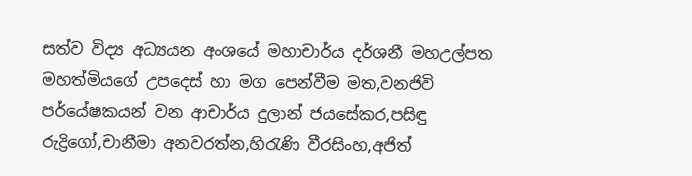සත්ව විද්‍ය අධ්‍යයන අංශයේ මහාචාර්ය දර්ශනී මහඋල්පත මහත්මියගේ උපදෙස් හා මග පෙන්වීම මත,වනජිවි පර්යේෂකයන් වන ආචාර්ය දුලාන් ජයසේකර,පසිඳු රුද්‍රිගෝ,චානීමා අනවරත්න,හිරැණි වීරසිංහ,අජිත්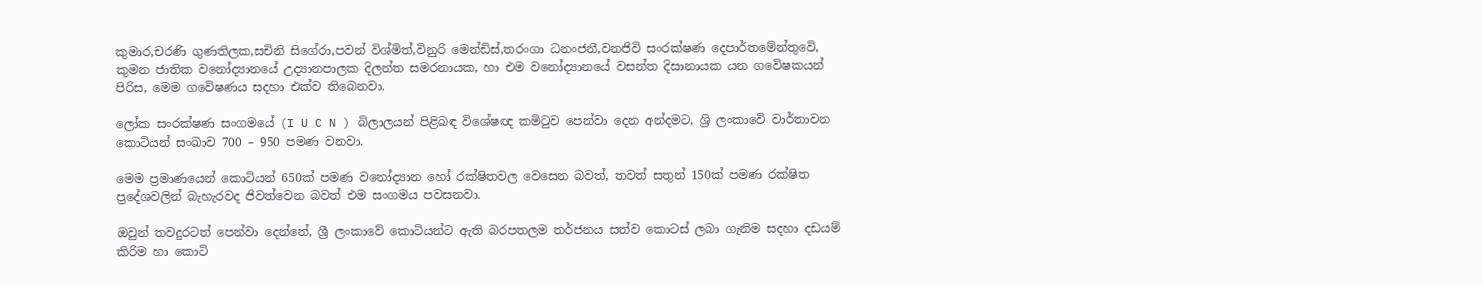කුමාර,චරණි ගුණතිලක,සචිනි සිගේරා,පවන් විශ්මිත්,විනුරි මෙන්ඩිස්,තරංගා ධනංජනී,වනජිවි සංරක්ෂණ දෙපාර්තමේන්තුවෙි, කුමන ජාතික වනෝද්‍යානයේ උද්‍යානපාලක දිලන්ත සමරනායක, හා එම වනෝද්‍යානයේ වසන්ත දිසානායක යන ගවෙිෂකයන් පිරිස, මෙම ගවෙිෂණය සදහා එක්ව තිබෙනවා.

ලෝක සංරක්ෂණ සංගමයේ (I U C N ) බිලාලයන් පිළිබඳ විශේෂඥ කමිටුව පෙන්වා දෙන අන්දමට, ශ්‍රි ලංකාවෙි වාර්තාවන කොටියන් සංඛාව 700 – 950 පමණ වනවා.

මෙම ප්‍රමාණයෙන් කොටියන් 650ක් පමණ වනෝද්‍යාන හෝ රක්ෂිතවල වෙසෙන බවත්, තවත් සතුන් 150ක් පමණ රක්ෂිත ප්‍රදේශවලින් බැහැරවද ජිවත්වෙන බවත් එම සංගමය පවසනවා.

ඔවුන් තවදුරටත් පෙන්වා දෙන්නේ, ශ්‍රී ලංකාවේ කොටියන්ට ඇති බරපතලම තර්ජනය සත්ව කොටස් ලබා ගැනිම සදහා දඩයම් කිරිම හා කොටි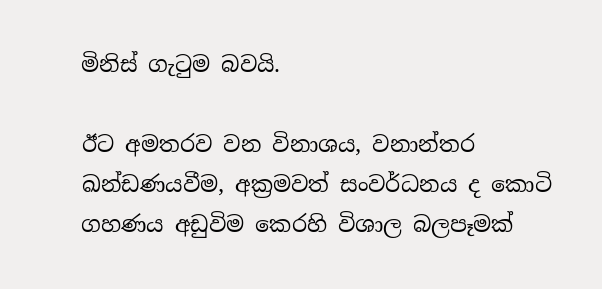මිනිස් ගැටුම බවයි.

ඊට අමතරව වන විනාශය, වනාන්තර ඛන්ඩණයවීම, අක්‍රමවත් සංවර්ධනය ද කොටි ගහණය අඩුවිම කෙරහි විශාල බලපෑමක්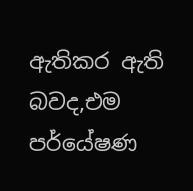ඇතිකර ඇති බවද,එම පර්යේෂණ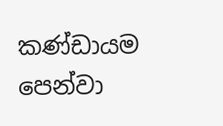කණ්ඩායම පෙන්වා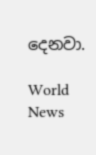දෙනවා.

World News